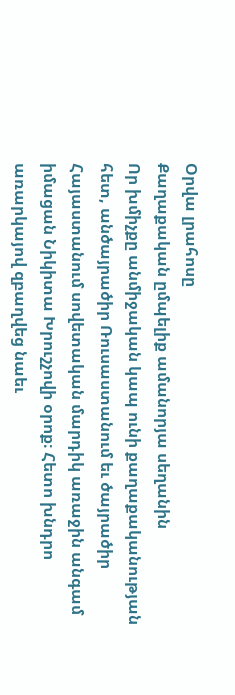Օրվա լրահոսը
Քաղաքական ըմպելիք ամանորյա սեղանին
Որ խմիչքը անմիջական կապ ունի քաղաքականության հետ, անծայրածիր Ռուսաստանում եւ ծայրածիր Հայաստանում սովետական մարդիկ առաջին անգամ իմացան Նիկիտա Խրուշչովի օրոք։ Հետո խնդրո առարկայով զբաղվեց նաեւ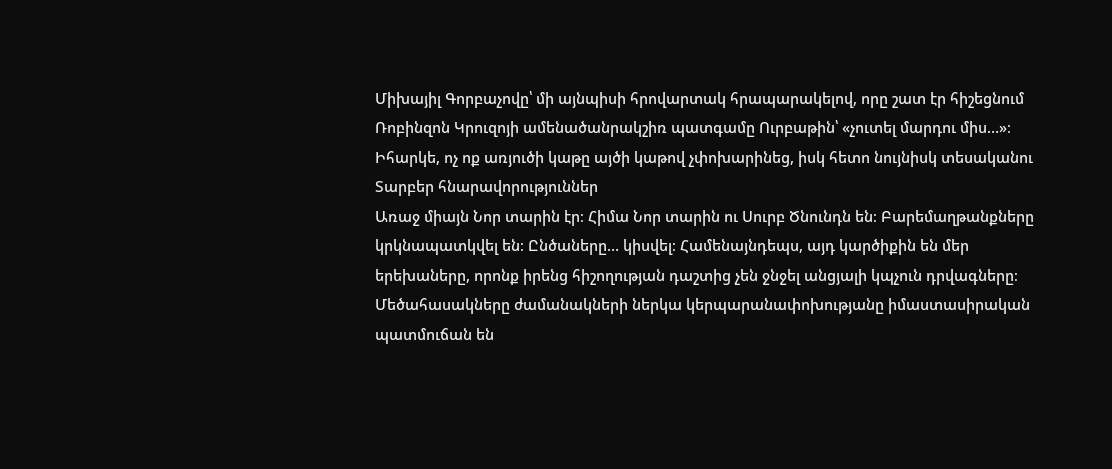Միխայիլ Գորբաչովը՝ մի այնպիսի հրովարտակ հրապարակելով, որը շատ էր հիշեցնում Ռոբինզոն Կրուզոյի ամենածանրակշիռ պատգամը Ուրբաթին՝ «չուտել մարդու միս…»։ Իհարկե, ոչ ոք առյուծի կաթը այծի կաթով չփոխարինեց, իսկ հետո նույնիսկ տեսականու
Տարբեր հնարավորություններ
Առաջ միայն Նոր տարին էր։ Հիմա Նոր տարին ու Սուրբ Ծնունդն են։ Բարեմաղթանքները կրկնապատկվել են։ Ընծաները… կիսվել։ Համենայնդեպս, այդ կարծիքին են մեր երեխաները, որոնք իրենց հիշողության դաշտից չեն ջնջել անցյալի կպչուն դրվագները։ Մեծահասակները ժամանակների ներկա կերպարանափոխությանը իմաստասիրական պատմուճան են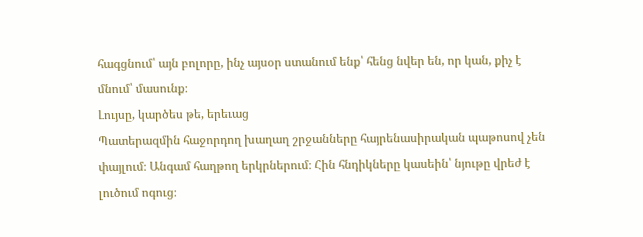հագցնում՝ այն բոլորը, ինչ այսօր ստանում ենք՝ հենց նվեր են, որ կան, քիչ է մնում՝ մասունք։
Լույսը, կարծես թե, երեւաց
Պատերազմին հաջորդող խաղաղ շրջանները հայրենասիրական պաթոսով չեն փայլում։ Անգամ հաղթող երկրներում։ Հին հնդիկները կասեին՝ նյութը վրեժ է լուծում ոգուց։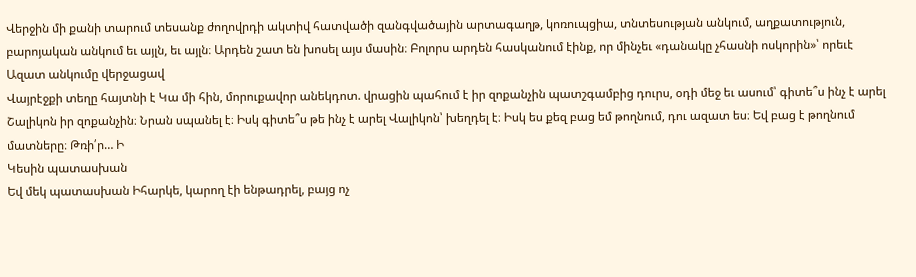Վերջին մի քանի տարում տեսանք ժողովրդի ակտիվ հատվածի զանգվածային արտագաղթ, կոռուպցիա, տնտեսության անկում, աղքատություն, բարոյական անկում եւ այլն, եւ այլն։ Արդեն շատ են խոսել այս մասին։ Բոլորս արդեն հասկանում էինք, որ մինչեւ «դանակը չհասնի ոսկորին»՝ որեւէ
Ազատ անկումը վերջացավ
Վայրէջքի տեղը հայտնի է Կա մի հին, մորուքավոր անեկդոտ. վրացին պահում է իր զոքանչին պատշգամբից դուրս, օդի մեջ եւ ասում՝ գիտե՞ս ինչ է արել Շալիկոն իր զոքանչին։ Նրան սպանել է։ Իսկ գիտե՞ս թե ինչ է արել Վալիկոն՝ խեղդել է։ Իսկ ես քեզ բաց եմ թողնում, դու ազատ ես։ Եվ բաց է թողնում մատները։ Թռի՛ր… Ի
Կեսին պատասխան
Եվ մեկ պատասխան Իհարկե, կարող էի ենթադրել, բայց ոչ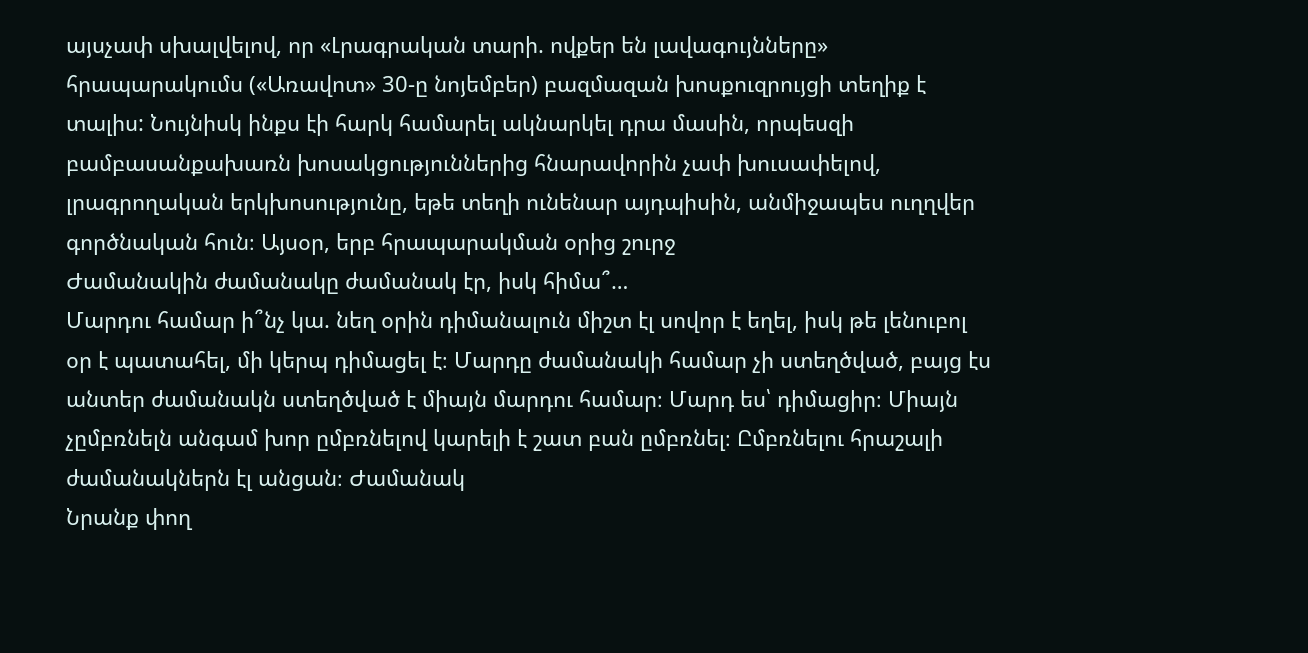այսչափ սխալվելով, որ «Լրագրական տարի. ովքեր են լավագույնները» հրապարակումս («Առավոտ» 30-ը նոյեմբեր) բազմազան խոսքուզրույցի տեղիք է տալիս: Նույնիսկ ինքս էի հարկ համարել ակնարկել դրա մասին, որպեսզի բամբասանքախառն խոսակցություններից հնարավորին չափ խուսափելով, լրագրողական երկխոսությունը, եթե տեղի ունենար այդպիսին, անմիջապես ուղղվեր գործնական հուն։ Այսօր, երբ հրապարակման օրից շուրջ
Ժամանակին ժամանակը ժամանակ էր, իսկ հիմա՞…
Մարդու համար ի՞նչ կա. նեղ օրին դիմանալուն միշտ էլ սովոր է եղել, իսկ թե լենուբոլ օր է պատահել, մի կերպ դիմացել է։ Մարդը ժամանակի համար չի ստեղծված, բայց էս անտեր ժամանակն ստեղծված է միայն մարդու համար։ Մարդ ես՝ դիմացիր։ Միայն չըմբռնելն անգամ խոր ըմբռնելով կարելի է շատ բան ըմբռնել։ Ըմբռնելու հրաշալի ժամանակներն էլ անցան։ Ժամանակ
Նրանք փող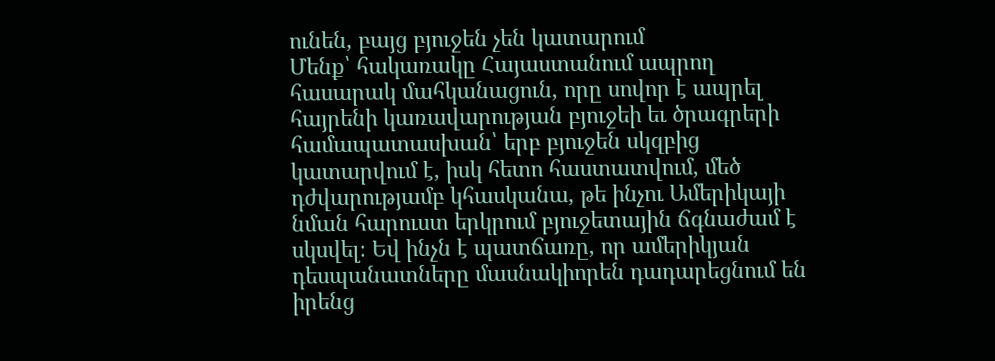ունեն, բայց բյուջեն չեն կատարում
Մենք՝ հակառակը Հայաստանում ապրող հասարակ մահկանացուն, որը սովոր է ապրել հայրենի կառավարության բյուջեի եւ ծրագրերի համապատասխան՝ երբ բյուջեն սկզբից կատարվում է, իսկ հետո հաստատվում, մեծ դժվարությամբ կհասկանա, թե ինչու Ամերիկայի նման հարուստ երկրում բյուջետային ճգնաժամ է սկսվել։ Եվ ինչն է պատճառը, որ ամերիկյան դեսպանատները մասնակիորեն դադարեցնում են իրենց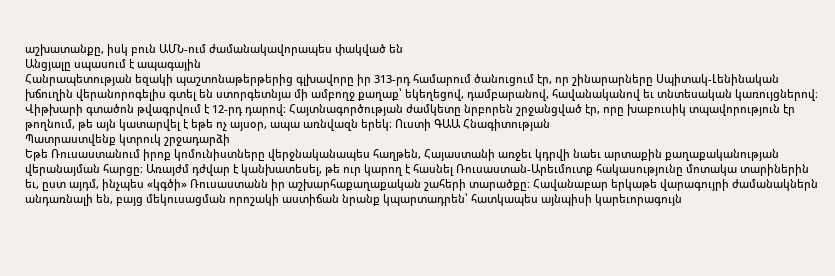աշխատանքը, իսկ բուն ԱՄՆ-ում ժամանակավորապես փակված են
Անցյալը սպասում է ապագային
Հանրապետության եզակի պաշտոնաթերթերից գլխավորը իր 313-րդ համարում ծանուցում էր, որ շինարարները Սպիտակ-Լենինական խճուղին վերանորոգելիս գտել են ստորգետնյա մի ամբողջ քաղաք՝ եկեղեցով, դամբարանով, հավանականով եւ տնտեսական կառույցներով։ Վիթխարի գտածոն թվագրվում է 12-րդ դարով։ Հայտնագործության ժամկետը նրբորեն շրջանցված էր, որը խաբուսիկ տպավորություն էր թողնում, թե այն կատարվել է եթե ոչ այսօր, ապա առնվազն երեկ։ Ուստի ԳԱԱ Հնագիտության
Պատրաստվենք կտրուկ շրջադարձի
Եթե Ռուսաստանում իրոք կոմունիստները վերջնականապես հաղթեն, Հայաստանի առջեւ կդրվի նաեւ արտաքին քաղաքականության վերանայման հարցը։ Առայժմ դժվար է կանխատեսել, թե ուր կարող է հասնել Ռուսաստան-Արեւմուտք հակասությունը մոտակա տարիներին եւ, ըստ այդմ, ինչպես «կգծի» Ռուսաստանն իր աշխարհաքաղաքական շահերի տարածքը։ Հավանաբար երկաթե վարագույրի ժամանակներն անդառնալի են, բայց մեկուսացման որոշակի աստիճան նրանք կպարտադրեն՝ հատկապես այնպիսի կարեւորագույն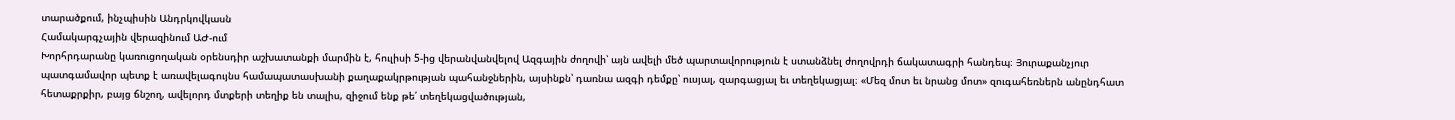տարածքում, ինչպիսին Անդրկովկասն
Համակարգչային վերազինում ԱԺ-ում
Խորհրդարանը կառուցողական օրենսդիր աշխատանքի մարմին է, հուլիսի 5-ից վերանվանվելով Ազգային ժողովի՝ այն ավելի մեծ պարտավորություն է ստանձնել ժողովրդի ճակատագրի հանդեպ։ Յուրաքանչյուր պատգամավոր պետք է առավելագույնս համապատասխանի քաղաքակրթության պահանջներին, այսինքն՝ դառնա ազգի դեմքը՝ ուսյալ, զարգացյալ եւ տեղեկացյալ։ «Մեզ մոտ եւ նրանց մոտ» զուգահեռներն անընդհատ հետաքրքիր, բայց ճնշող, ավելորդ մտքերի տեղիք են տալիս, զիջում ենք թե՛ տեղեկացվածության,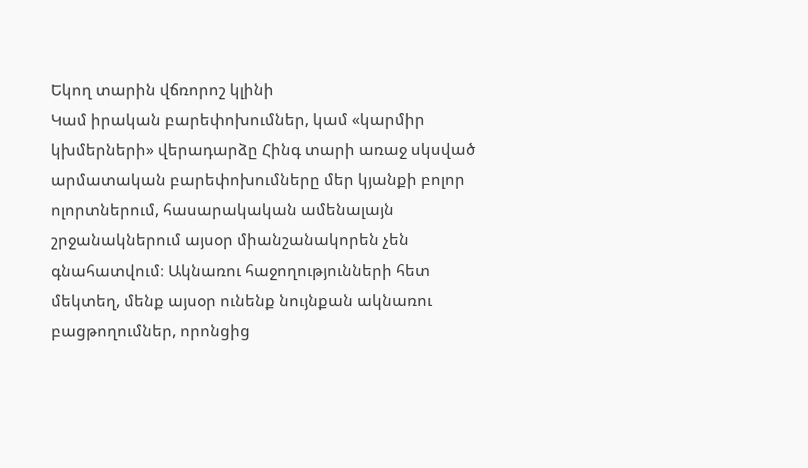Եկող տարին վճռորոշ կլինի
Կամ իրական բարեփոխումներ, կամ «կարմիր կխմերների» վերադարձը Հինգ տարի առաջ սկսված արմատական բարեփոխումները մեր կյանքի բոլոր ոլորտներում, հասարակական ամենալայն շրջանակներում այսօր միանշանակորեն չեն գնահատվում։ Ակնառու հաջողությունների հետ մեկտեղ, մենք այսօր ունենք նույնքան ակնառու բացթողումներ, որոնցից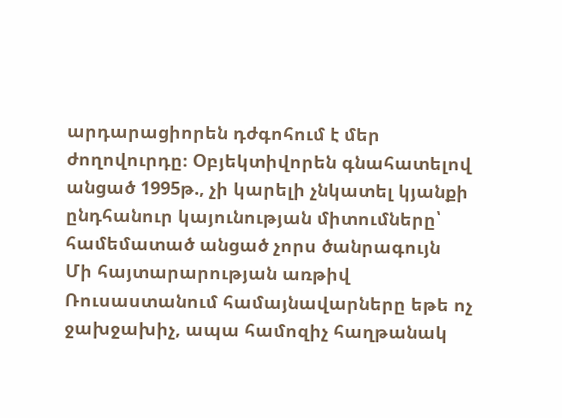արդարացիորեն դժգոհում է մեր ժողովուրդը։ Օբյեկտիվորեն գնահատելով անցած 1995թ., չի կարելի չնկատել կյանքի ընդհանուր կայունության միտումները՝ համեմատած անցած չորս ծանրագույն
Մի հայտարարության առթիվ
Ռուսաստանում համայնավարները եթե ոչ ջախջախիչ, ապա համոզիչ հաղթանակ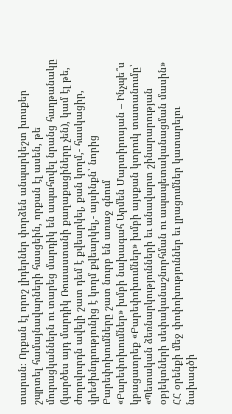տարան։ Որքան էլ որոշ լիդերներ փորձեն անպարկեշտ խոսքեր շպրտել համայնավարների հասցեին, որքան էլ ասեն, թե մուրացկաններն ու տարեց մարդիկ են ապահովել նրանց հաղթանակը (կարծես այդ մարդիկ Ռուսաստանի քաղաքացիները չեն), կամ էլ թե, ժողովուրդն ավելի շատ դեմ է քվեարկել, քան կողմ,- հասկացիր, վրեժխնդրությունից է կողմ քվեարկել,- այսինքն՝ նորից
Բարեփոխումները շատ նուրբ են առաջ գնում
«Բարեփոխումներ» խմբի նախագահ Արմեն Մարտիրոսյան – Ինչպե՞ս կբացատրեք «Բարեփոխումներ» խմբի այսքան կտրուկ տատանումը՝ «Պետական ձեռնարկությունների եւ անավարտ շինարարության օբյեկտների սեփականաշնորհման ու ապապետականացման մասին» ՀՀ օրենքի մեջ փոփոխություններ եւ լրացումներ կատարելու նախագծի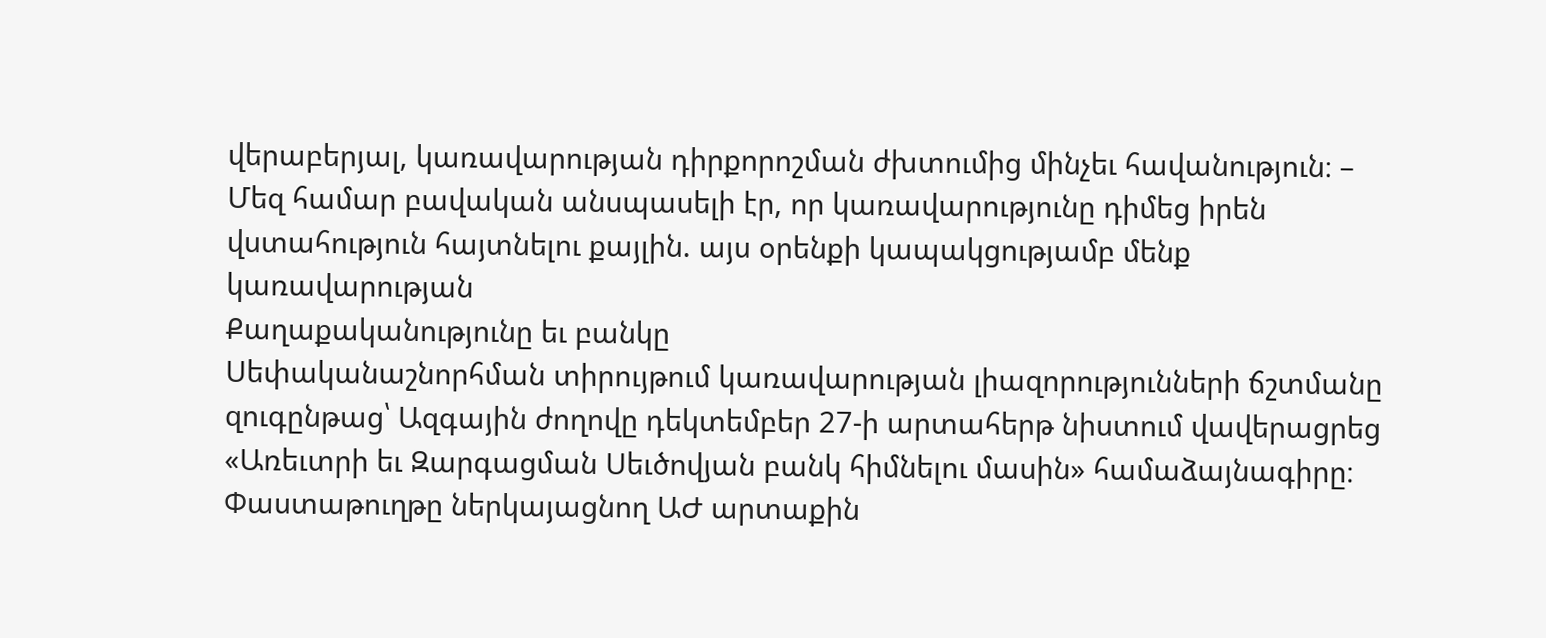վերաբերյալ, կառավարության դիրքորոշման ժխտումից մինչեւ հավանություն։ – Մեզ համար բավական անսպասելի էր, որ կառավարությունը դիմեց իրեն վստահություն հայտնելու քայլին. այս օրենքի կապակցությամբ մենք կառավարության
Քաղաքականությունը եւ բանկը
Սեփականաշնորհման տիրույթում կառավարության լիազորությունների ճշտմանը զուգընթաց՝ Ազգային ժողովը դեկտեմբեր 27-ի արտահերթ նիստում վավերացրեց «Առեւտրի եւ Զարգացման Սեւծովյան բանկ հիմնելու մասին» համաձայնագիրը։ Փաստաթուղթը ներկայացնող ԱԺ արտաքին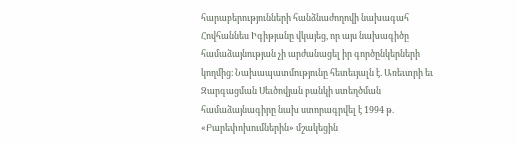հարաբերությունների հանձնաժողովի նախագահ Հովհաննես Իգիթյանը վկայեց, որ այս նախագիծը համաձայնության չի արժանացել իր գործընկերների կողմից։ Նախապատմությունը հետեւյալն է. Առեւտրի եւ Զարգացման Սեւծովյան բանկի ստեղծման համաձայնագիրը նախ ստորագրվել է 1994 թ.
«Բարեփոխումներին» մշակեցին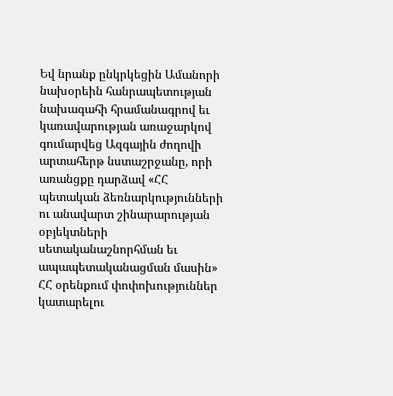Եվ նրանք ընկրկեցին Ամանորի նախօրեին հանրապետության նախագահի հրամանագրով եւ կառավարության առաջարկով գումարվեց Ազգային ժողովի արտահերթ նստաշրջանը, որի առանցքը դարձավ «ՀՀ պետական ձեռնարկությունների ու անավարտ շինարարության օբյեկտների սետականաշնորհման եւ ապապետականացման մասին» ՀՀ օրենքում փոփոխություններ կատարելու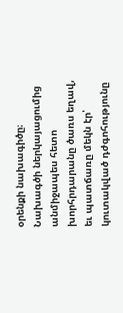օրենքի նախագիծը։ Նախագծի ներկայացումից անմիջապես հետո խորհրդարանը ծառս եղավ, եւ պատճառը մեկն էր՝ կուտակված դժգոհությունը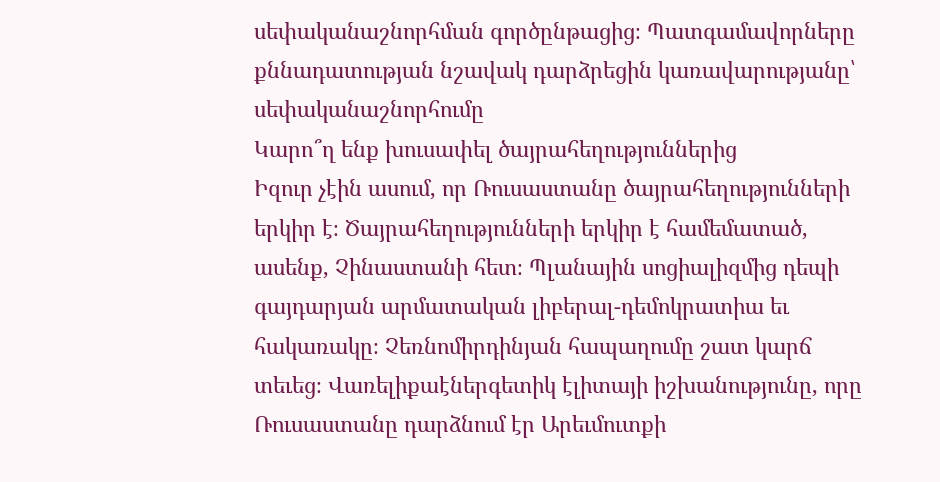սեփականաշնորհման գործընթացից։ Պատգամավորները քննադատության նշավակ դարձրեցին կառավարությանը՝ սեփականաշնորհումը
Կարո՞ղ ենք խուսափել ծայրահեղություններից
Իզուր չէին ասում, որ Ռուսաստանը ծայրահեղությունների երկիր է։ Ծայրահեղությունների երկիր է համեմատած, ասենք, Չինաստանի հետ։ Պլանային սոցիալիզմից դեպի գայդարյան արմատական լիբերալ-դեմոկրատիա եւ հակառակը։ Չեռնոմիրդինյան հապաղումը շատ կարճ տեւեց։ Վառելիքաէներգետիկ էլիտայի իշխանությունը, որը Ռուսաստանը դարձնում էր Արեւմուտքի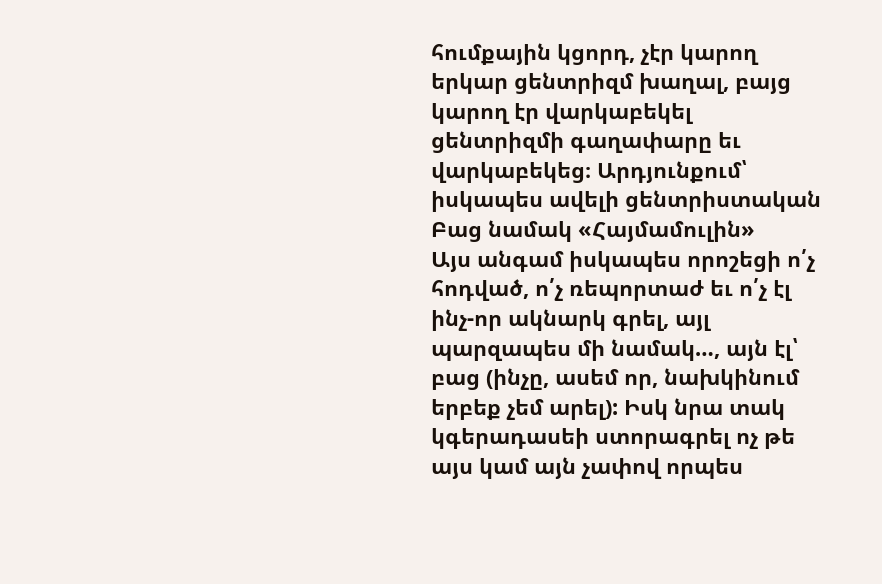հումքային կցորդ, չէր կարող երկար ցենտրիզմ խաղալ, բայց կարող էր վարկաբեկել ցենտրիզմի գաղափարը եւ վարկաբեկեց։ Արդյունքում՝ իսկապես ավելի ցենտրիստական
Բաց նամակ «Հայմամուլին»
Այս անգամ իսկապես որոշեցի ո՛չ հոդված, ո՛չ ռեպորտաժ եւ ո՛չ էլ ինչ-որ ակնարկ գրել, այլ պարզապես մի նամակ…, այն էլ՝ բաց (ինչը, ասեմ որ, նախկինում երբեք չեմ արել): Իսկ նրա տակ կգերադասեի ստորագրել ոչ թե այս կամ այն չափով որպես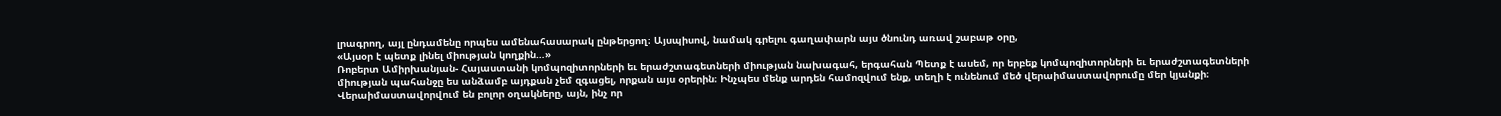լրագրող, այլ ընդամենը որպես ամենահասարակ ընթերցող։ Այսպիսով, նամակ գրելու գաղափարն այս ծնունդ առավ շաբաթ օրը,
«Այսօր է պետք լինել միության կողքին…»
Ռոբերտ Ամիրխանյան- Հայաստանի կոմպոզիտորների եւ երաժշտագետների միության նախագահ, երգահան Պետք է ասեմ, որ երբեք կոմպոզիտորների եւ երաժշտագետների միության պահանջը ես անձամբ այդքան չեմ զգացել, որքան այս օրերին։ Ինչպես մենք արդեն համոզվում ենք, տեղի է ունենում մեծ վերաիմաստավորումը մեր կյանքի։ Վերաիմաստավորվում են բոլոր օղակները, այն, ինչ որ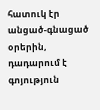հատուկ էր անցած-գնացած օրերին, դադարում է գոյություն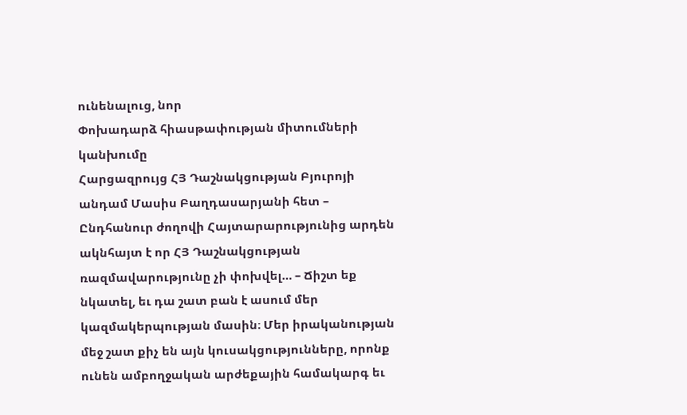ունենալուց, նոր
Փոխադարձ հիասթափության միտումների կանխումը
Հարցազրույց ՀՅ Դաշնակցության Բյուրոյի անդամ Մասիս Բաղդասարյանի հետ – Ընդհանուր ժողովի Հայտարարությունից արդեն ակնհայտ է որ ՀՅ Դաշնակցության ռազմավարությունը չի փոխվել… – Ճիշտ եք նկատել, եւ դա շատ բան է ասում մեր կազմակերպության մասին։ Մեր իրականության մեջ շատ քիչ են այն կուսակցությունները, որոնք ունեն ամբողջական արժեքային համակարգ եւ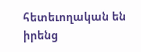հետեւողական են իրենց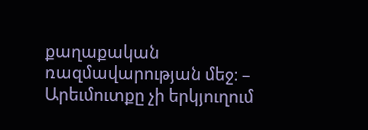քաղաքական ռազմավարության մեջ։ –
Արեւմուտքը չի երկյուղում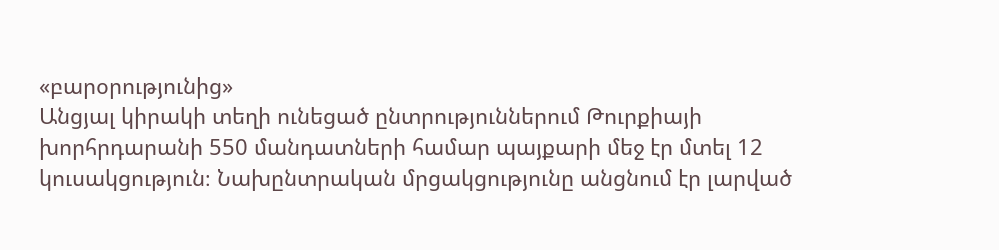«բարօրությունից»
Անցյալ կիրակի տեղի ունեցած ընտրություններում Թուրքիայի խորհրդարանի 550 մանդատների համար պայքարի մեջ էր մտել 12 կուսակցություն։ Նախընտրական մրցակցությունը անցնում էր լարված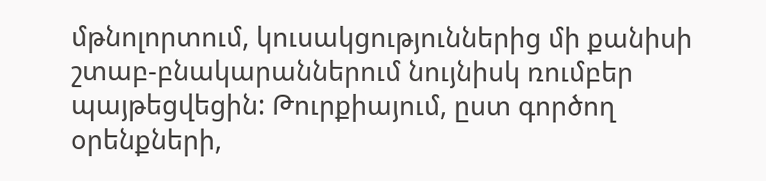մթնոլորտում, կուսակցություններից մի քանիսի շտաբ-բնակարաններում նույնիսկ ռումբեր պայթեցվեցին: Թուրքիայում, ըստ գործող օրենքների,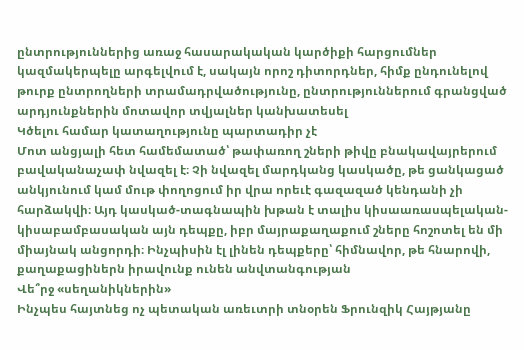ընտրություններից առաջ հասարակական կարծիքի հարցումներ կազմակերպելը արգելվում է, սակայն որոշ դիտորդներ, հիմք ընդունելով թուրք ընտրողների տրամադրվածությունը, ընտրություններում գրանցված արդյունքներին մոտավոր տվյալներ կանխատեսել
Կծելու համար կատաղությունը պարտադիր չէ
Մոտ անցյալի հետ համեմատած՝ թափառող շների թիվը բնակավայրերում բավականաչափ նվազել է։ Չի նվազել մարդկանց կասկածը, թե ցանկացած անկյունում կամ մութ փողոցում իր վրա որեւէ գազազած կենդանի չի հարձակվի։ Այդ կասկած-տագնապին խթան է տալիս կիսաառասպելական-կիսաբամբասական այն դեպքը, իբր մայրաքաղաքում շները հոշոտել են մի միայնակ անցորդի։ Ինչպիսին էլ լինեն դեպքերը՝ հիմնավոր, թե հնարովի, քաղաքացիներն իրավունք ունեն անվտանգության
Վե՞րջ «սեղանիկներին»
Ինչպես հայտնեց ոչ պետական առեւտրի տնօրեն Ֆրունզիկ Հայթյանը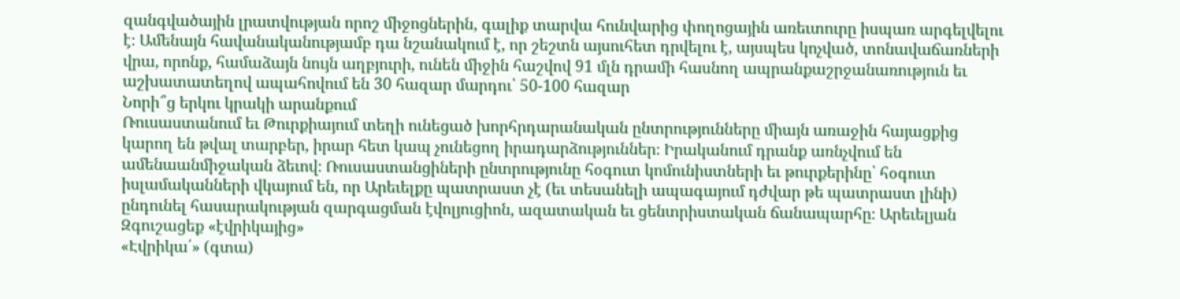զանգվածային լրատվության որոշ միջոցներին, գալիք տարվա հունվարից փողոցային առեւտուրը իսպառ արգելվելու է։ Ամենայն հավանականությամբ դա նշանակում է, որ շեշտն այսուհետ դրվելու է, այսպես կոչված, տոնավաճառների վրա, որոնք, համաձայն նույն աղբյուրի, ունեն միջին հաշվով 91 մլն դրամի հասնող ապրանքաշրջանառություն եւ աշխատատեղով ապահովում են 30 հազար մարդու՝ 50-100 հազար
Նորի՞ց երկու կրակի արանքում
Ռուսաստանում եւ Թուրքիայում տեղի ունեցած խորհրդարանական ընտրությունները միայն առաջին հայացքից կարող են թվալ տարբեր, իրար հետ կապ չունեցող իրադարձություններ։ Իրականում դրանք առնչվում են ամենաանմիջական ձեւով։ Ռուսաստանցիների ընտրությունը հօգուտ կոմունիստների եւ թուրքերինը՝ հօգուտ իսլամականների վկայում են, որ Արեւելքը պատրաստ չէ (եւ տեսանելի ապագայում դժվար թե պատրաստ լինի) ընդունել հասարակության զարգացման էվոլյուցիոն, ազատական եւ ցենտրիստական ճանապարհը։ Արեւելյան
Զգուշացեք «էվրիկայից»
«Էվրիկա՛» (գտա)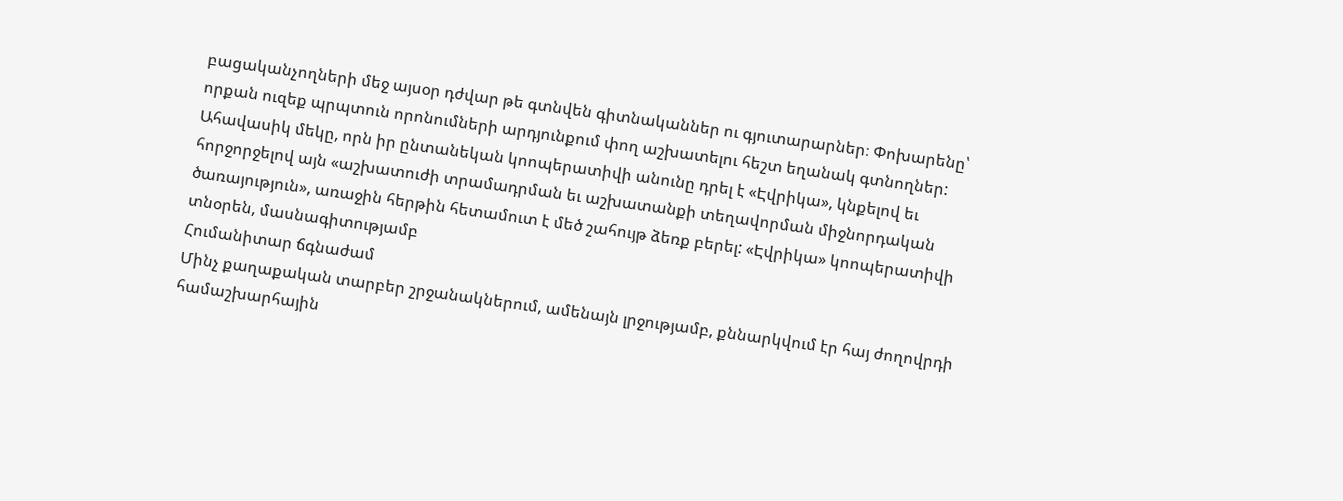բացականչողների մեջ այսօր դժվար թե գտնվեն գիտնականներ ու գյուտարարներ։ Փոխարենը՝ որքան ուզեք պրպտուն որոնումների արդյունքում փող աշխատելու հեշտ եղանակ գտնողներ: Ահավասիկ մեկը, որն իր ընտանեկան կոոպերատիվի անունը դրել է «Էվրիկա», կնքելով եւ հորջորջելով այն «աշխատուժի տրամադրման եւ աշխատանքի տեղավորման միջնորդական ծառայություն», առաջին հերթին հետամուտ է մեծ շահույթ ձեռք բերել: «Էվրիկա» կոոպերատիվի տնօրեն, մասնագիտությամբ
Հումանիտար ճգնաժամ
Մինչ քաղաքական տարբեր շրջանակներում, ամենայն լրջությամբ, քննարկվում էր հայ ժողովրդի համաշխարհային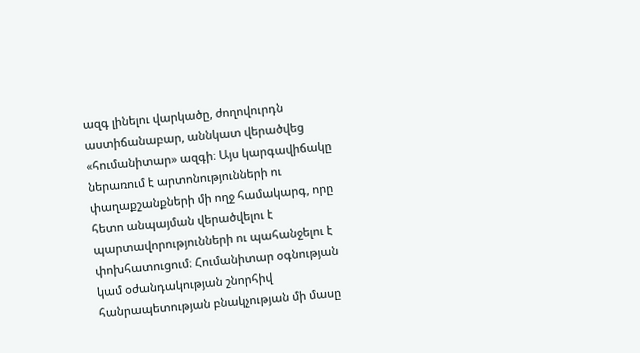ազգ լինելու վարկածը, ժողովուրդն աստիճանաբար, աննկատ վերածվեց «հումանիտար» ազգի։ Այս կարգավիճակը ներառում է արտոնությունների ու փաղաքշանքների մի ողջ համակարգ, որը հետո անպայման վերածվելու է պարտավորությունների ու պահանջելու է փոխհատուցում։ Հումանիտար օգնության կամ օժանդակության շնորհիվ հանրապետության բնակչության մի մասը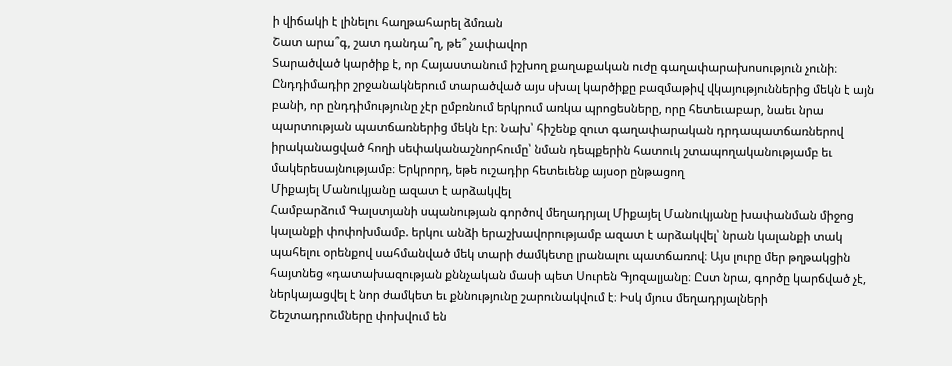ի վիճակի է լինելու հաղթահարել ձմռան
Շատ արա՞գ, շատ դանդա՞ղ, թե՞ չափավոր
Տարածված կարծիք է, որ Հայաստանում իշխող քաղաքական ուժը գաղափարախոսություն չունի։ Ընդդիմադիր շրջանակներում տարածված այս սխալ կարծիքը բազմաթիվ վկայություններից մեկն է այն բանի, որ ընդդիմությունը չէր ըմբռնում երկրում առկա պրոցեսները, որը հետեւաբար, նաեւ նրա պարտության պատճառներից մեկն էր։ Նախ՝ հիշենք զուտ գաղափարական դրդապատճառներով իրականացված հողի սեփականաշնորհումը՝ նման դեպքերին հատուկ շտապողականությամբ եւ մակերեսայնությամբ։ Երկրորդ, եթե ուշադիր հետեւենք այսօր ընթացող
Միքայել Մանուկյանը ազատ է արձակվել
Համբարձում Գալստյանի սպանության գործով մեղադրյալ Միքայել Մանուկյանը խափանման միջոց կալանքի փոփոխմամբ. երկու անձի երաշխավորությամբ ազատ է արձակվել՝ նրան կալանքի տակ պահելու օրենքով սահմանված մեկ տարի ժամկետը լրանալու պատճառով։ Այս լուրը մեր թղթակցին հայտնեց «դատախազության քննչական մասի պետ Սուրեն Գյոզալյանը։ Ըստ նրա, գործը կարճված չէ, ներկայացվել է նոր ժամկետ եւ քննությունը շարունակվում է։ Իսկ մյուս մեղադրյալների
Շեշտադրումները փոխվում են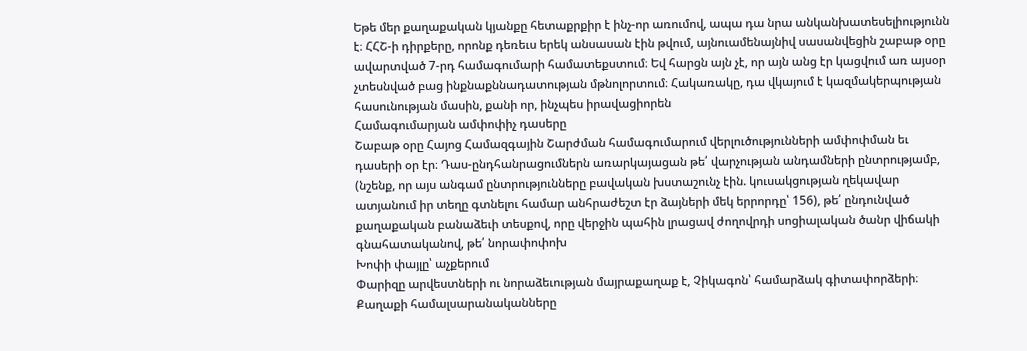Եթե մեր քաղաքական կյանքը հետաքրքիր է ինչ-որ առումով, ապա դա նրա անկանխատեսելիությունն է։ ՀՀՇ-ի դիրքերը, որոնք դեռեւս երեկ անսասան էին թվում, այնուամենայնիվ սասանվեցին շաբաթ օրը ավարտված 7-րդ համագումարի համատեքստում։ Եվ հարցն այն չէ, որ այն անց էր կացվում առ այսօր չտեսնված բաց ինքնաքննադատության մթնոլորտում։ Հակառակը, դա վկայում է կազմակերպության հասունության մասին, քանի որ, ինչպես իրավացիորեն
Համագումարյան ամփոփիչ դասերը
Շաբաթ օրը Հայոց Համազգային Շարժման համագումարում վերլուծությունների ամփոփման եւ դասերի օր էր։ Դաս-ընդհանրացումներն առարկայացան թե՛ վարչության անդամների ընտրությամբ, (նշենք, որ այս անգամ ընտրությունները բավական խստաշունչ էին. կուսակցության ղեկավար ատյանում իր տեղը գտնելու համար անհրաժեշտ էր ձայների մեկ երրորդը՝ 156), թե՛ ընդունված քաղաքական բանաձեւի տեսքով, որը վերջին պահին լրացավ ժողովրդի սոցիալական ծանր վիճակի գնահատականով, թե՛ նորափոփոխ
Խոփի փայլը՝ աչքերում
Փարիզը արվեստների ու նորաձեւության մայրաքաղաք է, Չիկագոն՝ համարձակ գիտափորձերի։ Քաղաքի համալսարանականները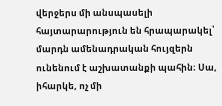վերջերս մի անսպասելի հայտարարություն են հրապարակել՝ մարդն ամենադրական հույզերն ունենում է աշխատանքի պահին։ Սա, իհարկե, ոչ մի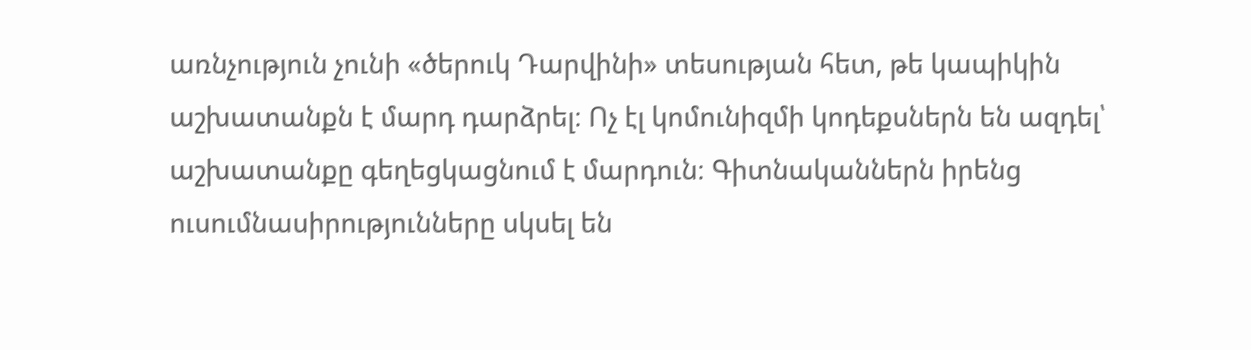առնչություն չունի «ծերուկ Դարվինի» տեսության հետ, թե կապիկին աշխատանքն է մարդ դարձրել։ Ոչ էլ կոմունիզմի կոդեքսներն են ազդել՝ աշխատանքը գեղեցկացնում է մարդուն։ Գիտնականներն իրենց ուսումնասիրությունները սկսել են